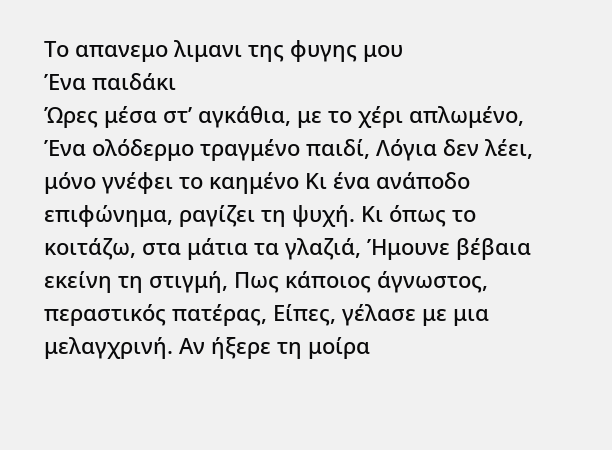Το απανεμο λιμανι της φυγης μου
Ένα παιδάκι
Ώρες μέσα στ’ αγκάθια, με το χέρι απλωμένο, Ένα ολόδερμο τραγμένο παιδί, Λόγια δεν λέει, μόνο γνέφει το καημένο Κι ένα ανάποδο επιφώνημα, ραγίζει τη ψυχή. Κι όπως το κοιτάζω, στα μάτια τα γλαζιά, Ήμουνε βέβαια εκείνη τη στιγμή, Πως κάποιος άγνωστος, περαστικός πατέρας, Είπες, γέλασε με μια μελαγχρινή. Αν ήξερε τη μοίρα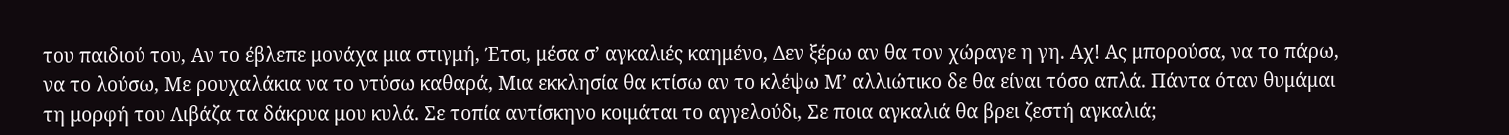του παιδιού του, Αν το έβλεπε μονάχα μια στιγμή, Έτσι, μέσα σ’ αγκαλιές καημένο, Δεν ξέρω αν θα τον χώραγε η γη. Αχ! Ας μπορούσα, να το πάρω, να το λούσω, Με ρουχαλάκια να το ντύσω καθαρά, Μια εκκλησία θα κτίσω αν το κλέψω Μ’ αλλιώτικο δε θα είναι τόσο απλά. Πάντα όταν θυμάμαι τη μορφή του Λιβάζα τα δάκρυα μου κυλά. Σε τοπία αντίσκηνο κοιμάται το αγγελούδι, Σε ποια αγκαλιά θα βρει ζεστή αγκαλιά;